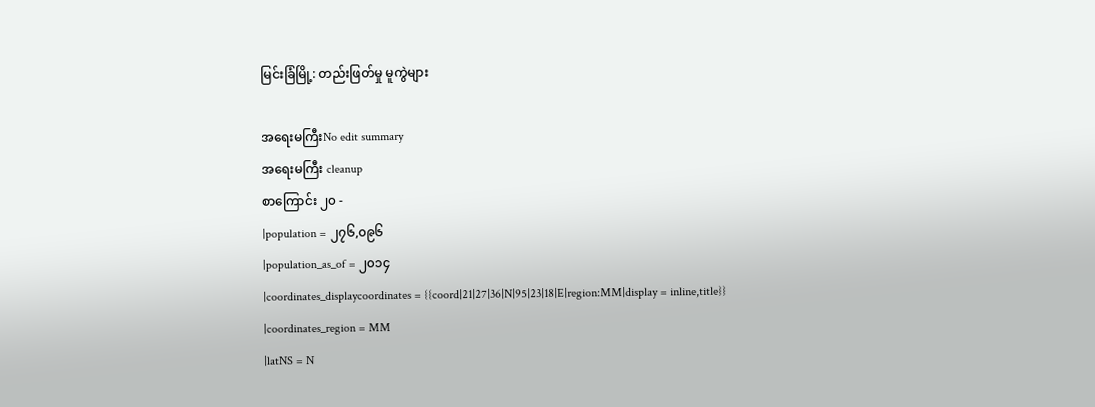မြင်းခြံမြို့: တည်းဖြတ်မှု မူကွဲများ

အရေးမကြီးNo edit summary
အရေးမကြီး cleanup
စာကြောင်း ၂၀ -
|population = ၂၇၆,၀၉၆
|population_as_of = ၂၀၁၄
|coordinates_displaycoordinates = {{coord|21|27|36|N|95|23|18|E|region:MM|display = inline,title}}
|coordinates_region = MM
|latNS = N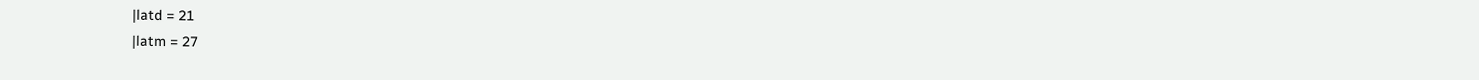|latd = 21
|latm = 27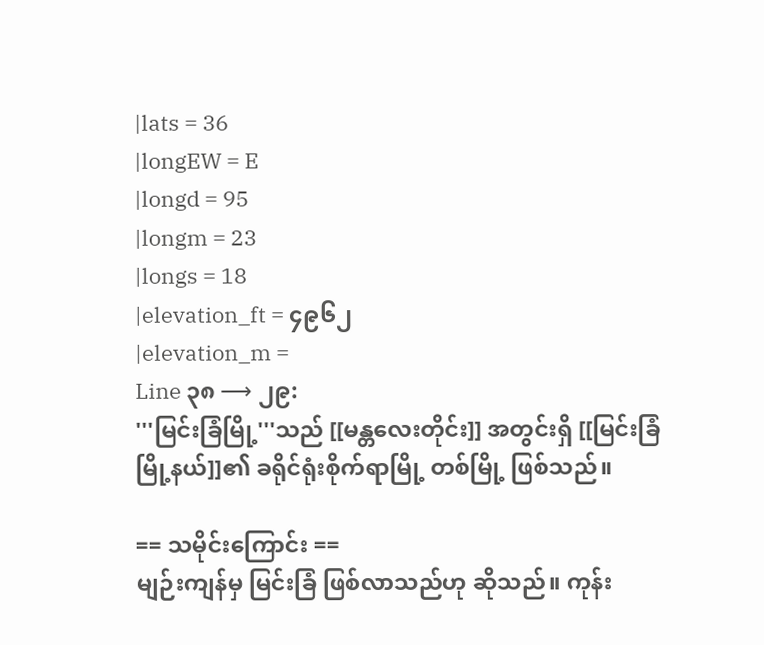|lats = 36
|longEW = E
|longd = 95
|longm = 23
|longs = 18
|elevation_ft = ၄၉၆၂
|elevation_m =
Line ၃၈ ⟶ ၂၉:
'''မြင်းခြံမြို့'''သည် [[မန္တလေးတိုင်း]] အတွင်းရှိ [[မြင်းခြံမြို့နယ်]]၏ ခရိုင်ရုံးစိုက်ရာမြို့ တစ်မြို့ ဖြစ်သည်။

== သမိုင်းကြောင်း ==
မျဉ်းကျန်မှ မြင်းခြံ ဖြစ်လာသည်ဟု ဆိုသည်။ ကုန်း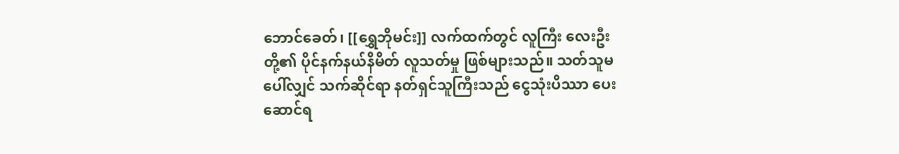ဘောင်ခေတ်၊ [[ရွှေဘိုမင်း]] လက်ထက်တွင် လူကြီး လေးဦးတို့၏ ပိုင်နက်နယ်နိမိတ် လူသတ်မှု ဖြစ်များသည်။ သတ်သူမပေါ်လျှင် သက်ဆိုင်ရာ နတ်ရှင်သူကြီးသည် ငွေသုံးပိဿာ ပေးဆောင်ရ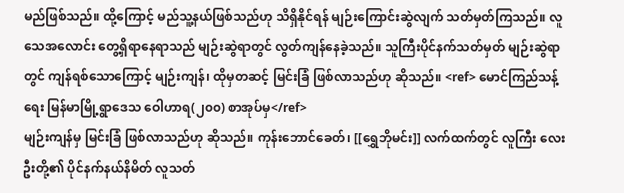မည်ဖြစ်သည်။ ထို့ကြောင့် မည်သူ့နယ်ဖြစ်သည်ဟု သိရှိနိုင်ရန် မျဉ်းကြောင်းဆွဲလျက် သတ်မှတ်ကြသည်။ လူသေအလောင်း တွေ့ရှိရာနေရာသည် မျဉ်းဆွဲရာတွင် လွတ်ကျန်နေခဲ့သည်။ သူကြီးပိုင်နက်သတ်မှတ် မျဉ်းဆွဲရာတွင် ကျန်ရစ်သောကြောင့် မျဉ်းကျန်၊ ထိုမှတဆင့် မြင်းခြံ ဖြစ်လာသည်ဟု ဆိုသည်။ <ref> မောင်ကြည်သန့် ရေး မြန်မာမြို့ရွာဒေသ ဝေါဟာရ(၂၀၀) စာအုပ်မှ</ref>
မျဉ်းကျန်မှ မြင်းခြံ ဖြစ်လာသည်ဟု ဆိုသည်။ ကုန်းဘောင်ခေတ်၊ [[ရွှေဘိုမင်း]] လက်ထက်တွင် လူကြီး လေးဦးတို့၏ ပိုင်နက်နယ်နိမိတ် လူသတ်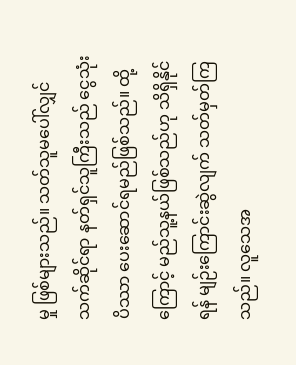မှု ဖြစ်များသည်။ သတ်သူမပေါ်လျှင် သက်ဆိုင်ရာ နတ်ရှင်သူကြီးသည် ငွေသုံးပိဿာ ပေးဆောင်ရမည်ဖြစ်သည်။ ထို့ကြောင့် မည်သူ့နယ်ဖြစ်သည်ဟု သိရှိနိုင်ရန် မျဉ်းကြောင်းဆွဲလျက် သတ်မှတ်ကြသည်။ လူသေအ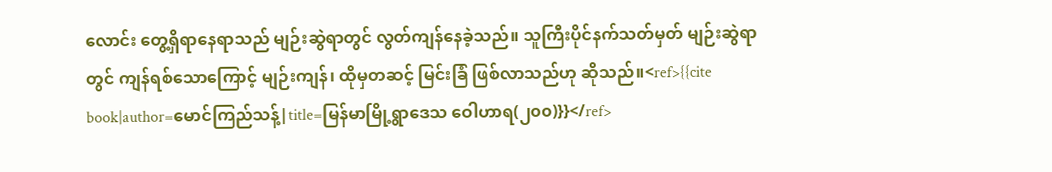လောင်း တွေ့ရှိရာနေရာသည် မျဉ်းဆွဲရာတွင် လွတ်ကျန်နေခဲ့သည်။ သူကြီးပိုင်နက်သတ်မှတ် မျဉ်းဆွဲရာတွင် ကျန်ရစ်သောကြောင့် မျဉ်းကျန်၊ ထိုမှတဆင့် မြင်းခြံ ဖြစ်လာသည်ဟု ဆိုသည်။<ref>{{cite book|author=မောင်ကြည်သန့်|title=မြန်မာမြို့ရွာဒေသ ဝေါဟာရ(၂၀၀)}}</ref>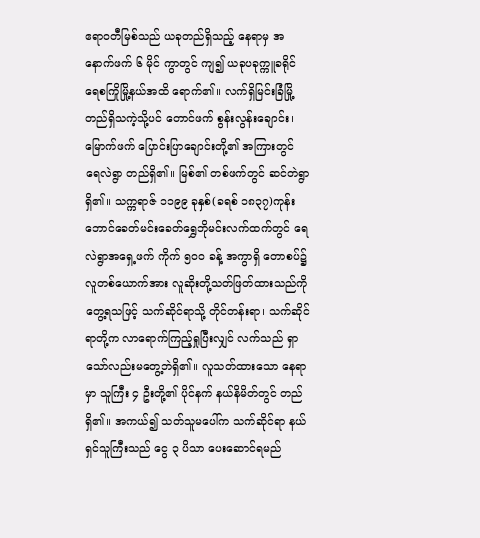ဧရာဝတီမြစ်သည် ယခုတည်ရှိသည့် နေရာမှ အနောက်ဖက် ၆ မိုင် ကွာတွင် ကျ၍ ယခုပခုက္ကူခရိုင် ရေစကြိုမြို့နယ်အထိ ရောက်၏။ လက်ရှိမြင်းခြံမြို့ တည်ရှိသကဲ့သို့ပင် တောင်ဖက် စွန်းလွန်းချောင်း၊ မြောက်ဖက် ပြောင်းပြာချောင်းတို့၏ အကြားတွင် ရေလဲရွာ တည်ရှိ၏။ မြစ်၏ တစ်ဖက်တွင် ဆင်တဲရွာရှိ၏။ သက္ကရာဇ် ၁၁၉၉ ခုနှစ်(ခရစ် ၁၈၃၇)ကုန်းဘောင်ခေတ်မင်းခေတ်ရွှေဘိုမင်းလက်ထက်တွင် ရေလဲရွာအရှေ့ဖက် ကိုက် ၅ဝဝ ခန့် အကွာရှိ တောစပ်၌ လူတစ်ယောက်အား လူဆိုးတို့သတ်ဖြတ်ထားသည်ကို တွေ့ရသဖြင့် သက်ဆိုင်ရာသို့ တိုင်တန်းရာ၊ သက်ဆိုင်ရာတို့က လာရောက်ကြည့်ရှုပြီးလျှင် လက်သည် ရှာသော်လည်းမတွေ့ဘဲရှိ၏။ လူသတ်ထားသော နေရာမှာ သူကြီး ၄ ဦးတို့၏ ပိုင်နက် နယ်နိမိတ်တွင် တည်ရှိ၏။ အကယ်၍ သတ်သူမပေါ်က သက်ဆိုင်ရာ နယ်ရှင်သူကြီးသည် ငွေ ၃ ပိသာ ပေးဆောင်ရမည်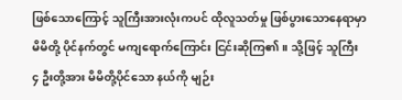ဖြစ်သောကြောင့် သူကြီးအားလုံးကပင် ထိုလူသတ်မှု ဖြစ်ပွားသောနေရာမှာ မိမိတို့ ပိုင်နက်တွင် မကျရောက်ကြောင်း ငြင်းဆိုကြ၏။ သို့ဖြင့် သူကြီး ၄ ဦးတို့အား မိမိတို့ပိုင်သော နယ်ကို မျဉ်း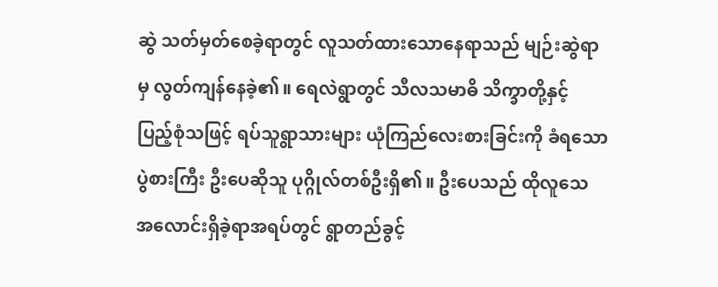ဆွဲ သတ်မှတ်စေခဲ့ရာတွင် လူသတ်ထားသောနေရာသည် မျဉ်းဆွဲရာမှ လွတ်ကျန်နေခဲ့၏။ ရေလဲရွာတွင် သီလသမာဓိ သိက္ခာတို့နှင့် ပြည့်စုံသဖြင့် ရပ်သူရွာသားများ ယုံကြည်လေးစားခြင်းကို ခံရသော ပွဲစားကြီး ဦးပေဆိုသူ ပုဂ္ဂိုလ်တစ်ဦးရှိ၏။ ဦးပေသည် ထိုလူသေ အလောင်းရှိခဲ့ရာအရပ်တွင် ရွာတည်ခွင့်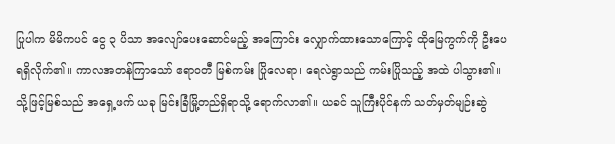ပြုပါက မိမိကပင် ငွေ ၃ ပိသာ အလျော်ပေးဆောင်မည့် အကြောင်း လျှောက်ထားသောကြောင့် ထိုမြေကွက်ကို ဦးပေ ရရှိလိုက်၏။ ကာလအတန်ကြာသော် ဧရာဝတီ မြစ်ကမ်း ပြိုလေရာ၊ ရေလဲရွာသည် ကမ်းပြိုသည့် အထဲ ပါသွား၏။ သို့ဖြင့်မြစ်သည် အရှေ့ဖက် ယခု မြင်းခြံမြို့တည်ရှိရာသို့ ရောက်လာ၏။ ယခင် သူကြီးပိုင်နက် သတ်မှတ်မျဉ်းဆွဲ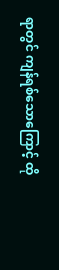ရာတွင် ကျန်ရစ်သောကြောင့် ထို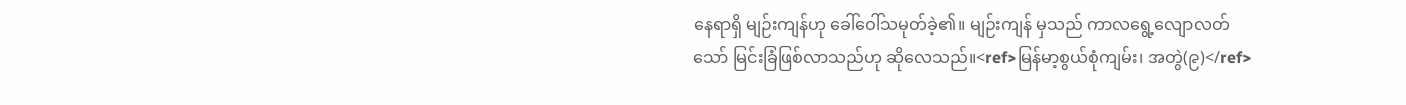နေရာရှိ မျဉ်းကျန်ဟု ခေါ်ဝေါ်သမုတ်ခဲ့၏။ မျဉ်းကျန် မှသည် ကာလရွေ့လျောလတ်သော် မြင်းခြံဖြစ်လာသည်ဟု ဆိုလေသည်။<ref>မြန်မာ့စွယ်စုံကျမ်း၊ အတွဲ(၉)</ref>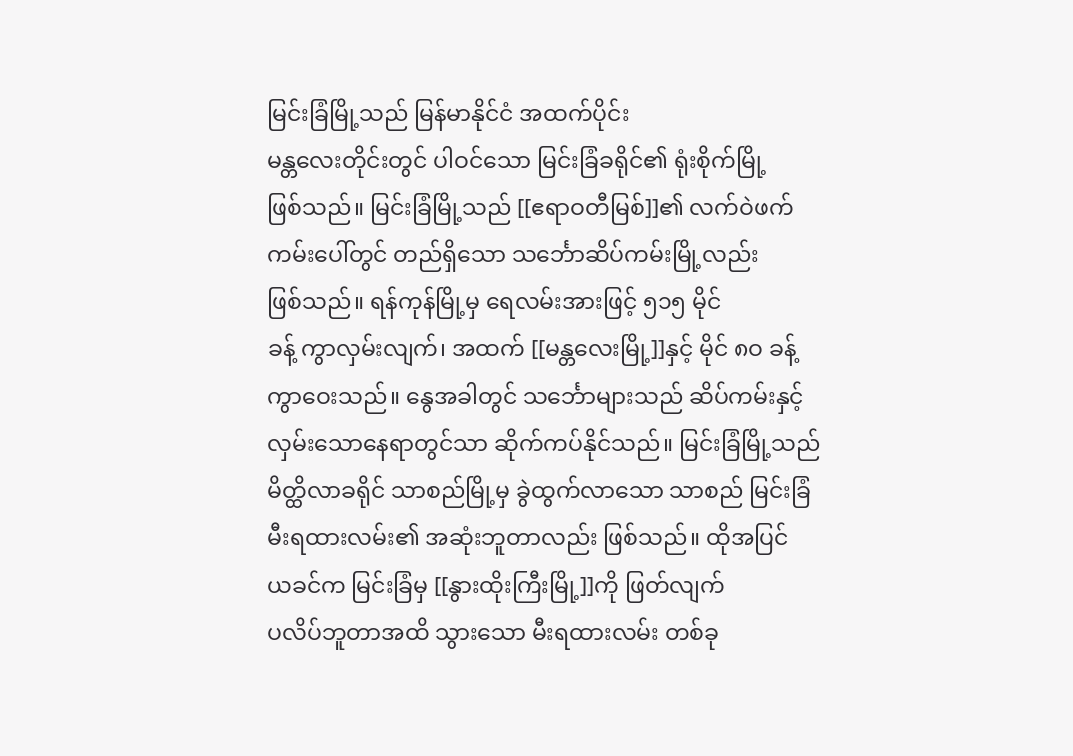မြင်းခြံမြို့သည် မြန်မာနိုင်ငံ အထက်ပိုင်း
မန္တလေးတိုင်းတွင် ပါဝင်သော မြင်းခြံခရိုင်၏ ရုံးစိုက်မြို့
ဖြစ်သည်။ မြင်းခြံမြို့သည် [[ဧရာဝတီမြစ်]]၏ လက်ဝဲဖက်
ကမ်းပေါ်တွင် တည်ရှိသော သင်္ဘောဆိပ်ကမ်းမြို့လည်း
ဖြစ်သည်။ ရန်ကုန်မြို့မှ ရေလမ်းအားဖြင့် ၅၁၅ မိုင်
ခန့် ကွာလှမ်းလျက်၊ အထက် [[မန္တလေးမြို့]]နှင့် မိုင် ၈ဝ ခန့်
ကွာဝေးသည်။ နွေအခါတွင် သင်္ဘောများသည် ဆိပ်ကမ်းနှင့်
လှမ်းသောနေရာတွင်သာ ဆိုက်ကပ်နိုင်သည်။ မြင်းခြံမြို့သည်
မိတ္ထိလာခရိုင် သာစည်မြို့မှ ခွဲထွက်လာသော သာစည် မြင်းခြံ
မီးရထားလမ်း၏ အဆုံးဘူတာလည်း ဖြစ်သည်။ ထိုအပြင်
ယခင်က မြင်းခြံမှ [[နွားထိုးကြီးမြို့]]ကို ဖြတ်လျက်
ပလိပ်ဘူတာအထိ သွားသော မီးရထားလမ်း တစ်ခု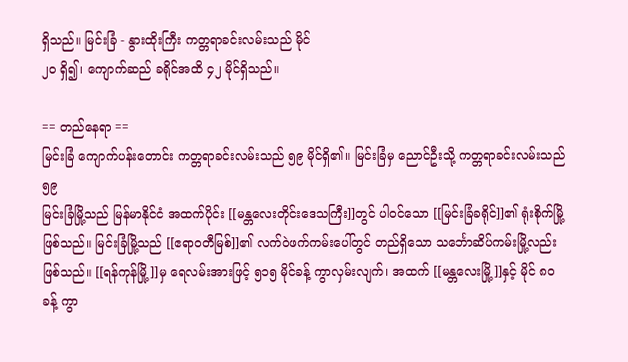ရှိသည်။ မြင်းခြံ - နွားထိုးကြီး ကတ္တရာခင်းလမ်းသည် မိုင်
၂ဝ ရှိ၍၊ ကျောက်ဆည် ခရိုင်အထိ ၄၂ မိုင်ရှိသည်။

== တည်နေရာ ==
မြင်းခြံ ကျောက်ပန်းတောင်း ကတ္တရာခင်းလမ်းသည် ၅၉ မိုင်ရှိ၏။ မြင်းခြံမှ ညောင်ဦးသို့ ကတ္တရာခင်းလမ်းသည် ၅၉
မြင်းခြံမြို့သည် မြန်မာနိုင်ငံ အထက်ပိုင်း [[မန္တလေးတိုင်းဒေသကြီး]]တွင် ပါဝင်သော [[မြင်းခြံခရိုင်]]၏ ရုံးစိုက်မြို့ဖြစ်သည်။ မြင်းခြံမြို့သည် [[ဧရာဝတီမြစ်]]၏ လက်ဝဲဖက်ကမ်းပေါ်တွင် တည်ရှိသော သင်္ဘောဆိပ်ကမ်းမြို့လည်း ဖြစ်သည်။ [[ရန်ကုန်မြို့]]မှ ရေလမ်းအားဖြင့် ၅၁၅ မိုင်ခန့် ကွာလှမ်းလျက်၊ အထက် [[မန္တလေးမြို့]]နှင့် မိုင် ၈ဝ ခန့် ကွာ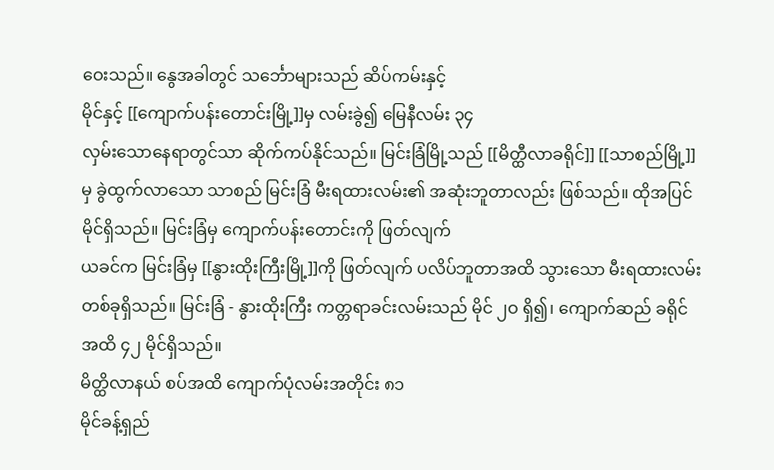ဝေးသည်။ နွေအခါတွင် သင်္ဘောများသည် ဆိပ်ကမ်းနှင့်
မိုင်နှင့် [[ကျောက်ပန်းတောင်းမြို့]]မှ လမ်းခွဲ၍ မြေနီလမ်း ၃၄
လှမ်းသောနေရာတွင်သာ ဆိုက်ကပ်နိုင်သည်။ မြင်းခြံမြို့သည် [[မိတ္ထီလာခရိုင်]] [[သာစည်မြို့]]မှ ခွဲထွက်လာသော သာစည် မြင်းခြံ မီးရထားလမ်း၏ အဆုံးဘူတာလည်း ဖြစ်သည်။ ထိုအပြင်
မိုင်ရှိသည်။ မြင်းခြံမှ ကျောက်ပန်းတောင်းကို ဖြတ်လျက်
ယခင်က မြင်းခြံမှ [[နွားထိုးကြီးမြို့]]ကို ဖြတ်လျက် ပလိပ်ဘူတာအထိ သွားသော မီးရထားလမ်း တစ်ခုရှိသည်။ မြင်းခြံ - နွားထိုးကြီး ကတ္တရာခင်းလမ်းသည် မိုင် ၂ဝ ရှိ၍၊ ကျောက်ဆည် ခရိုင်အထိ ၄၂ မိုင်ရှိသည်။
မိတ္ထိလာနယ် စပ်အထိ ကျောက်ပုံလမ်းအတိုင်း ၈၁
မိုင်ခန့်ရှည်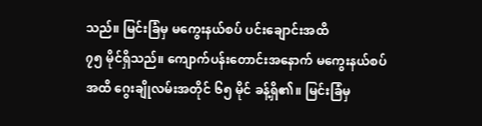သည်။ မြင်းခြံမှ မကွေးနယ်စပ် ပင်းချောင်းအထိ
၇၅ မိုင်ရှိသည်။ ကျောက်ပန်းတောင်းအနောက် မကွေးနယ်စပ်
အထိ ဂွေးချိုလမ်းအတိုင် ၆၅ မိုင် ခန့်ရှိ၏။ မြင်းခြံမှ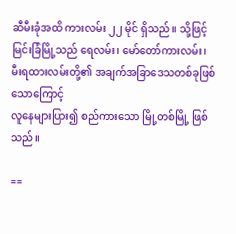ဆီမီးခုံအထိ ကားလမ်း ၂၂ မိုင် ရှိသည်။ သို့ဖြင့်
မြင်းခြံမြို့သည် ရေလမ်း၊ မော်တော်ကားလမ်း၊
မီးရထားလမ်းတို့၏ အချက်အခြာဒေသတစ်ခုဖြစ်သောကြောင့်
လူနေများပြား၍ စည်ကားသော မြို့တစ်မြို့ ဖြစ်သည်။

==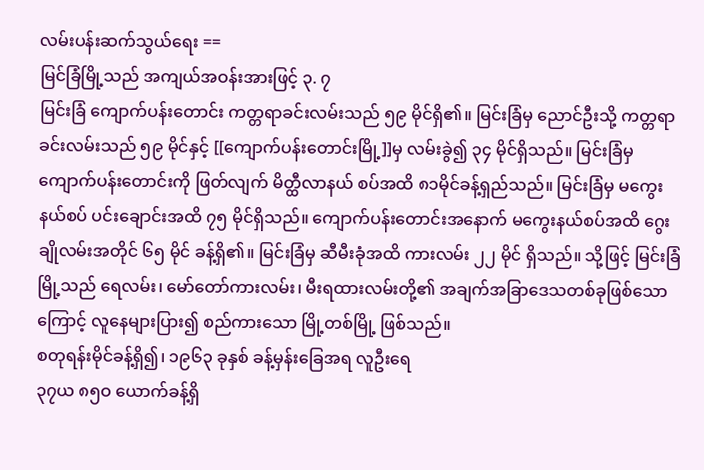လမ်းပန်းဆက်သွယ်ရေး ==
မြင်ခြံမြို့သည် အကျယ်အဝန်းအားဖြင့် ၃. ၇
မြင်းခြံ ကျောက်ပန်းတောင်း ကတ္တရာခင်းလမ်းသည် ၅၉ မိုင်ရှိ၏။ မြင်းခြံမှ ညောင်ဦးသို့ ကတ္တရာခင်းလမ်းသည် ၅၉ မိုင်နှင့် [[ကျောက်ပန်းတောင်းမြို့]]မှ လမ်းခွဲ၍ ၃၄ မိုင်ရှိသည်။ မြင်းခြံမှ ကျောက်ပန်းတောင်းကို ဖြတ်လျက် မိတ္ထီလာနယ် စပ်အထိ ၈၁မိုင်ခန့်ရှည်သည်။ မြင်းခြံမှ မကွေးနယ်စပ် ပင်းချောင်းအထိ ၇၅ မိုင်ရှိသည်။ ကျောက်ပန်းတောင်းအနောက် မကွေးနယ်စပ်အထိ ဂွေးချိုလမ်းအတိုင် ၆၅ မိုင် ခန့်ရှိ၏။ မြင်းခြံမှ ဆီမီးခုံအထိ ကားလမ်း ၂၂ မိုင် ရှိသည်။ သို့ဖြင့် မြင်းခြံမြို့သည် ရေလမ်း၊ မော်တော်ကားလမ်း၊ မီးရထားလမ်းတို့၏ အချက်အခြာဒေသတစ်ခုဖြစ်သောကြောင့် လူနေများပြား၍ စည်ကားသော မြို့တစ်မြို့ ဖြစ်သည်။
စတုရန်းမိုင်ခန့်ရှိ၍၊ ၁၉၆၃ ခုနှစ် ခန့်မှန်းခြေအရ လူဦးရေ
၃၇ယ ၈၅ဝ ယောက်ခန့်ရှိ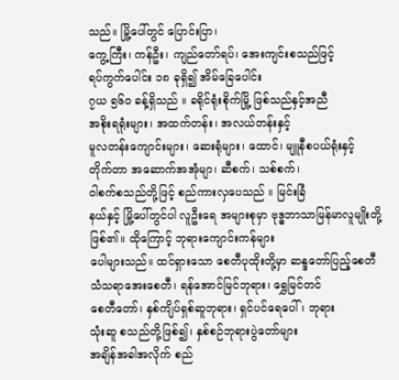သည်။ မြို့ပေါ်တွင် ပြောင်းပြာ၊
ကွေ့ကြီး၊ ကန်ဦး၊ ကျည်တော်ရပ်၊ အေးကျင်းစသည်ဖြင့်
ရပ်ကွက်ပေါင်း ၁၈ ခုရှိ၍ အိမ်ခြေပေါင်း
၇ယ ၅၆ဝ ခန့်ရှိသည် ။ ခရိုင်ရုံးစိုက်မြို့ ဖြစ်သည်နှင့်အညီ
အစိုးရရုံးများ၊ အထက်တန်း၊ အလယ်တန်းနှင့်
မူလတန်းကျောင်းများ၊ ဆေးရုံများ၊ ထောင်၊ မျူနီစပယ်ရုံးနှင့်
တိုက်တာ အဆောက်အအုံမျာ၊ ဆီစက်၊ သစ်စက်၊
ဝါစက်စသည်တို့ဖြင့် စည်ကားလှပေသည် ။ မြင်းခြံ
နယ်နှင့် မြို့ပေါ်တွင်ပါ လူဦးရေ အများစုမှာ ဗုဒ္ဓဘာသာမြန်မာလူမျိုးတို့ဖြစ်၏။ ထိုကြောင့် ဘုရားကျောင်းကန်များ
ပေါများသည်။ ထင်ရှားသော စေတီပုထိုးတို့မှာ ဆန္ဒတော်ပြည့်စေတီ
သံသရာအေးစေတီ၊ ရန်အောင်မြင်ဘုရား၊ ရွှေမြင်တင်
စေတီတော်၊ နှစ်ကျိပ်ရှစ်ဆူဘုရား၊ ရှင်ပင်ရေပေါ်၊ ဘုရား
သုံးဆူ စသည်တို့ဖြစ်၍၊ နှစ်စဉ်ဘုရားပွဲတော်များ
အချိန်အခါအလိုက် စည်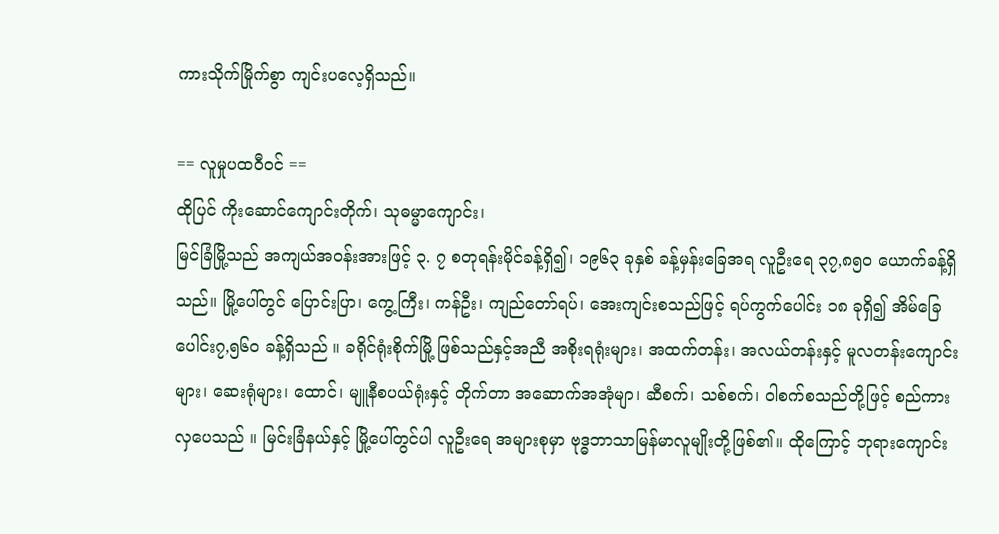ကားသိုက်မြိုက်စွာ ကျင်းပလေ့ရှိသည်။

== လူမှုပထဝီဝင် ==
ထိုပြင် ကိုးဆောင်ကျောင်းတိုက်၊ သုဓမ္မာကျောင်း၊
မြင်ခြံမြို့သည် အကျယ်အဝန်းအားဖြင့် ၃. ၇ စတုရန်းမိုင်ခန့်ရှိ၍၊ ၁၉၆၃ ခုနှစ် ခန့်မှန်းခြေအရ လူဦးရေ ၃၇,၈၅ဝ ယောက်ခန့်ရှိသည်။ မြို့ပေါ်တွင် ပြောင်းပြာ၊ ကွေ့ကြီး၊ ကန်ဦး၊ ကျည်တော်ရပ်၊ အေးကျင်းစသည်ဖြင့် ရပ်ကွက်ပေါင်း ၁၈ ခုရှိ၍ အိမ်ခြေပေါင်း၇,၅၆ဝ ခန့်ရှိသည် ။ ခရိုင်ရုံးစိုက်မြို့ ဖြစ်သည်နှင့်အညီ အစိုးရရုံးများ၊ အထက်တန်း၊ အလယ်တန်းနှင့် မူလတန်းကျောင်းများ၊ ဆေးရုံများ၊ ထောင်၊ မျူနီစပယ်ရုံးနှင့် တိုက်တာ အဆောက်အအုံမျာ၊ ဆီစက်၊ သစ်စက်၊ ဝါစက်စသည်တို့ဖြင့် စည်ကားလှပေသည် ။ မြင်းခြံနယ်နှင့် မြို့ပေါ်တွင်ပါ လူဦးရေ အများစုမှာ ဗုဒ္ဓဘာသာမြန်မာလူမျိုးတို့ဖြစ်၏။ ထိုကြောင့် ဘုရားကျောင်း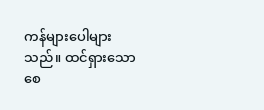ကန်များပေါများသည်။ ထင်ရှားသော စေ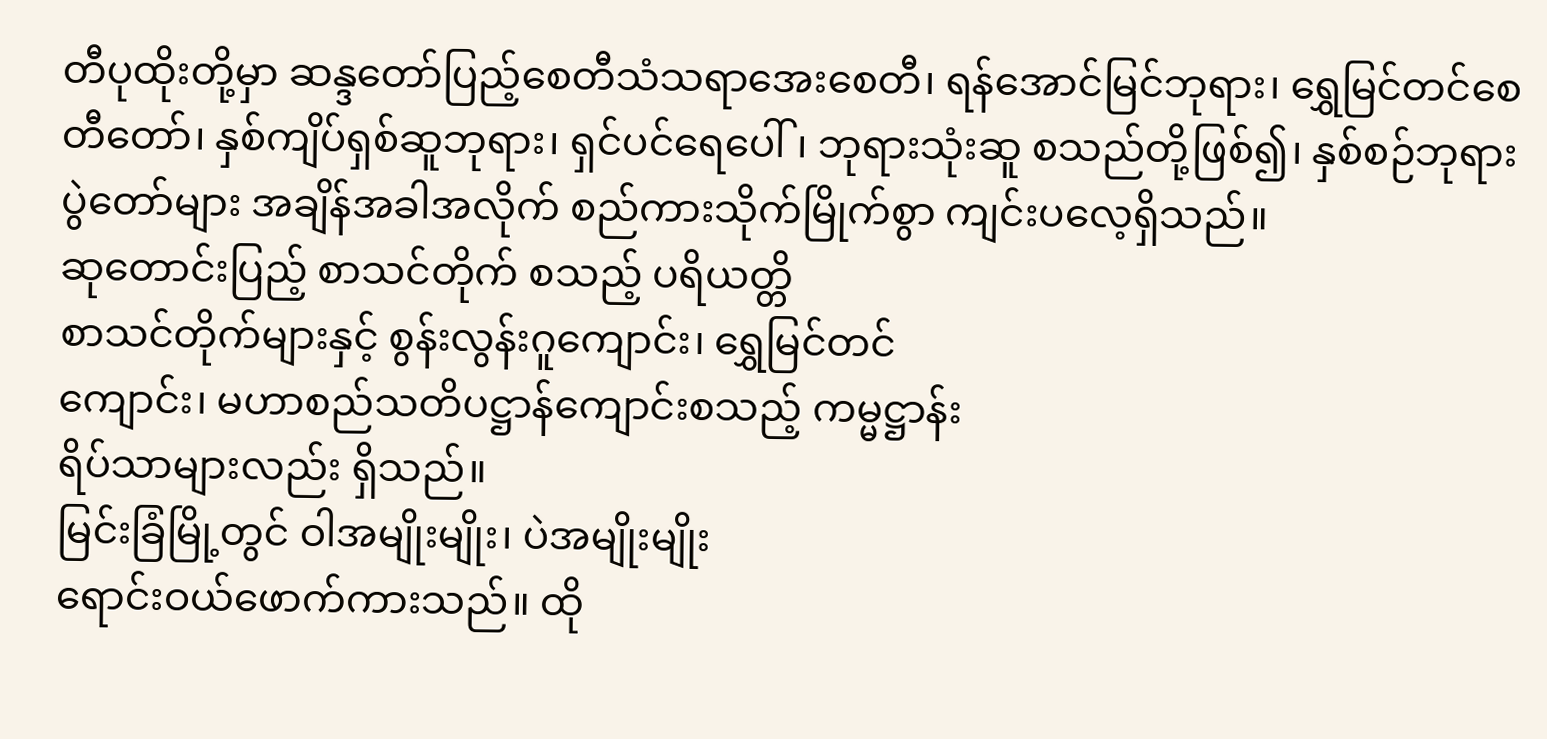တီပုထိုးတို့မှာ ဆန္ဒတော်ပြည့်စေတီသံသရာအေးစေတီ၊ ရန်အောင်မြင်ဘုရား၊ ရွှေမြင်တင်စေတီတော်၊ နှစ်ကျိပ်ရှစ်ဆူဘုရား၊ ရှင်ပင်ရေပေါ်၊ ဘုရားသုံးဆူ စသည်တို့ဖြစ်၍၊ နှစ်စဉ်ဘုရားပွဲတော်များ အချိန်အခါအလိုက် စည်ကားသိုက်မြိုက်စွာ ကျင်းပလေ့ရှိသည်။
ဆုတောင်းပြည့် စာသင်တိုက် စသည့် ပရိယတ္တိ
စာသင်တိုက်များနှင့် စွန်းလွန်းဂူကျောင်း၊ ရွှေမြင်တင်
ကျောင်း၊ မဟာစည်သတိပဋ္ဌာန်ကျောင်းစသည့် ကမ္မဋ္ဌာန်း
ရိပ်သာများလည်း ရှိသည်။
မြင်းခြံမြို့တွင် ဝါအမျိုးမျိုး၊ ပဲအမျိုးမျိုး
ရောင်းဝယ်ဖောက်ကားသည်။ ထို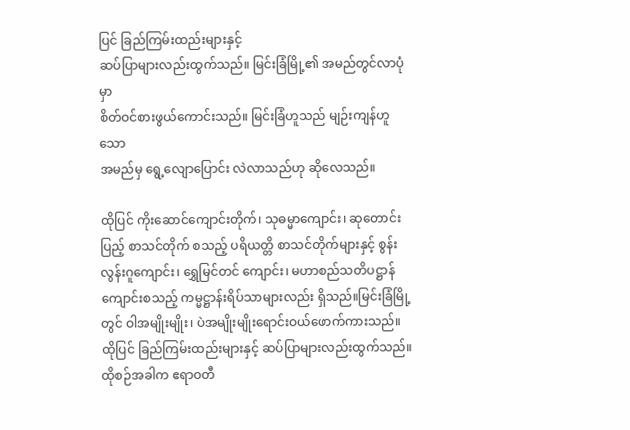ပြင် ခြည်ကြမ်းထည်းများနှင့်
ဆပ်ပြာများလည်းထွက်သည်။ မြင်းခြံမြို့၏ အမည်တွင်လာပုံမှာ
စိတ်ဝင်စားဖွယ်ကောင်းသည်။ မြင်းခြံဟူသည် မျဉ်းကျန်ဟူသော
အမည်မှ ရွေ့လျောပြောင်း လဲလာသည်ဟု ဆိုလေသည်။

ထိုပြင် ကိုးဆောင်ကျောင်းတိုက်၊ သုဓမ္မာကျောင်း၊ ဆုတောင်းပြည့် စာသင်တိုက် စသည့် ပရိယတ္တိ စာသင်တိုက်များနှင့် စွန်းလွန်းဂူကျောင်း၊ ရွှေမြင်တင် ကျောင်း၊ မဟာစည်သတိပဋ္ဌာန်ကျောင်းစသည့် ကမ္မဋ္ဌာန်းရိပ်သာများလည်း ရှိသည်။မြင်းခြံမြို့တွင် ဝါအမျိုးမျိုး၊ ပဲအမျိုးမျိုးရောင်းဝယ်ဖောက်ကားသည်။ ထိုပြင် ခြည်ကြမ်းထည်းများနှင့် ဆပ်ပြာများလည်းထွက်သည်။
ထိုစဉ်အခါက ဧရာဝတီ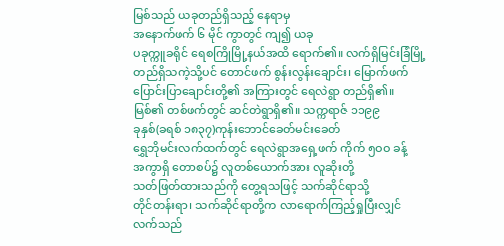မြစ်သည် ယခုတည်ရှိသည့် နေရာမှ
အနောက်ဖက် ၆ မိုင် ကွာတွင် ကျ၍ ယခု
ပခုက္ကူခရိုင် ရေစကြိုမြို့နယ်အထိ ရောက်၏။ လက်ရှိမြင်းခြံမြို့
တည်ရှိသကဲ့သို့ပင် တောင်ဖက် စွန်းလွန်းချောင်း၊ မြောက်ဖက်
ပြောင်းပြာချောင်းတို့၏ အကြားတွင် ရေလဲရွာ တည်ရှိ၏။
မြစ်၏ တစ်ဖက်တွင် ဆင်တဲရွာရှိ၏။ သက္ကရာဇ် ၁၁၉၉
ခုနှစ်(ခရစ် ၁၈၃၇)ကုန်းဘောင်ခေတ်မင်းခေတ်
ရွှေဘိုမင်းလက်ထက်တွင် ရေလဲရွာအရှေ့ဖက် ကိုက် ၅ဝဝ ခန့်
အကွာရှိ တောစပ်၌ လူတစ်ယောက်အား လူဆိုးတို့
သတ်ဖြတ်ထားသည်ကို တွေ့ရသဖြင့် သက်ဆိုင်ရာသို့
တိုင်တန်းရာ၊ သက်ဆိုင်ရာတို့က လာရောက်ကြည့်ရှုပြီးလျှင်
လက်သည်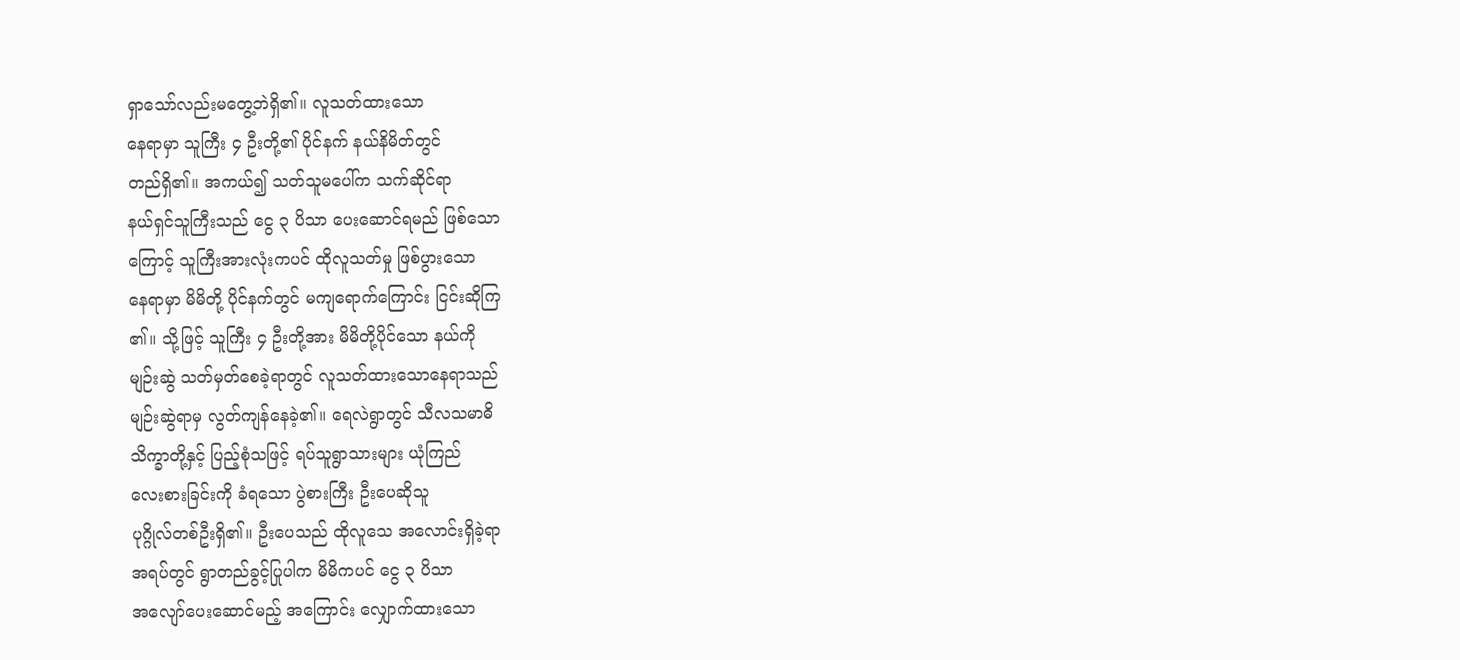ရှာသော်လည်းမတွေ့ဘဲရှိ၏။ လူသတ်ထားသော
နေရာမှာ သူကြီး ၄ ဦးတို့၏ ပိုင်နက် နယ်နိမိတ်တွင်
တည်ရှိ၏။ အကယ်၍ သတ်သူမပေါ်က သက်ဆိုင်ရာ
နယ်ရှင်သူကြီးသည် ငွေ ၃ ပိသာ ပေးဆောင်ရမည် ဖြစ်သော
ကြောင့် သူကြီးအားလုံးကပင် ထိုလူသတ်မှု ဖြစ်ပွားသော
နေရာမှာ မိမိတို့ ပိုင်နက်တွင် မကျရောက်ကြောင်း ငြင်းဆိုကြ
၏။ သို့ဖြင့် သူကြီး ၄ ဦးတို့အား မိမိတို့ပိုင်သော နယ်ကို
မျဉ်းဆွဲ သတ်မှတ်စေခဲ့ရာတွင် လူသတ်ထားသောနေရာသည်
မျဉ်းဆွဲရာမှ လွတ်ကျန်နေခဲ့၏။ ရေလဲရွာတွင် သီလသမာဓိ
သိက္ခာတို့နှင့် ပြည့်စုံသဖြင့် ရပ်သူရွာသားများ ယုံကြည်
လေးစားခြင်းကို ခံရသော ပွဲစားကြီး ဦးပေဆိုသူ
ပုဂ္ဂိုလ်တစ်ဦးရှိ၏။ ဦးပေသည် ထိုလူသေ အလောင်းရှိခဲ့ရာ
အရပ်တွင် ရွာတည်ခွင့်ပြုပါက မိမိကပင် ငွေ ၃ ပိသာ
အလျော်ပေးဆောင်မည့် အကြောင်း လျှောက်ထားသော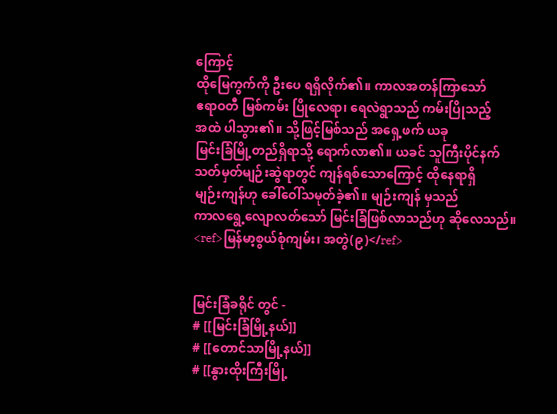ကြောင့်
ထိုမြေကွက်ကို ဦးပေ ရရှိလိုက်၏။ ကာလအတန်ကြာသော်
ဧရာဝတီ မြစ်ကမ်း ပြိုလေရာ၊ ရေလဲရွာသည် ကမ်းပြိုသည့်
အထဲ ပါသွား၏။ သို့ဖြင့်မြစ်သည် အရှေ့ဖက် ယခု
မြင်းခြံမြို့တည်ရှိရာသို့ ရောက်လာ၏။ ယခင် သူကြီးပိုင်နက်
သတ်မှတ်မျဉ်းဆွဲရာတွင် ကျန်ရစ်သောကြောင့် ထိုနေရာရှိ
မျဉ်းကျန်ဟု ခေါ်ဝေါ်သမုတ်ခဲ့၏။ မျဉ်းကျန် မှသည်
ကာလရွေ့လျောလတ်သော် မြင်းခြံဖြစ်လာသည်ဟု ဆိုလေသည်။
<ref>မြန်မာ့စွယ်စုံကျမ်း၊ အတွဲ(၉)</ref>


မြင်းခြံခရိုင် တွင် -
# [[မြင်းခြံမြို့နယ်]]
# [[တောင်သာမြို့နယ်]]
# [[နွားထိုးကြီးမြို့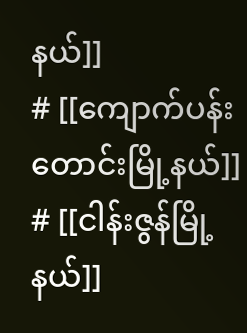နယ်]]
# [[ကျောက်ပန်းတောင်းမြို့နယ်]]
# [[ငါန်းဇွန်မြို့နယ်]]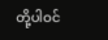တို့ပါဝင်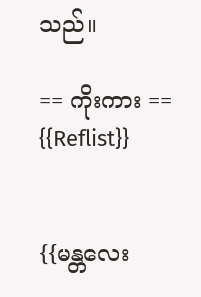သည်။

== ကိုးကား ==
{{Reflist}}


{{မန္တလေး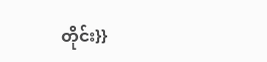တိုင်း}}